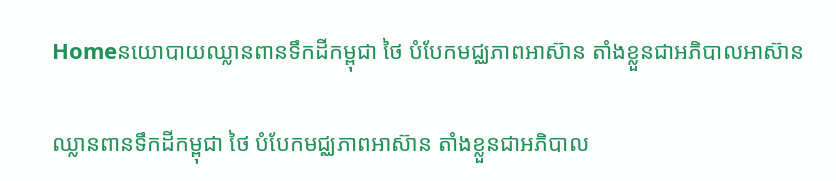Homeនយោបាយឈ្លានពានទឹកដីកម្ពុជា ថៃ បំបែកមជ្ឈភាពអាស៊ាន តាំងខ្លួនជាអភិបាលអាស៊ាន

ឈ្លានពានទឹកដីកម្ពុជា ថៃ បំបែកមជ្ឈភាពអាស៊ាន តាំងខ្លួនជាអភិបាល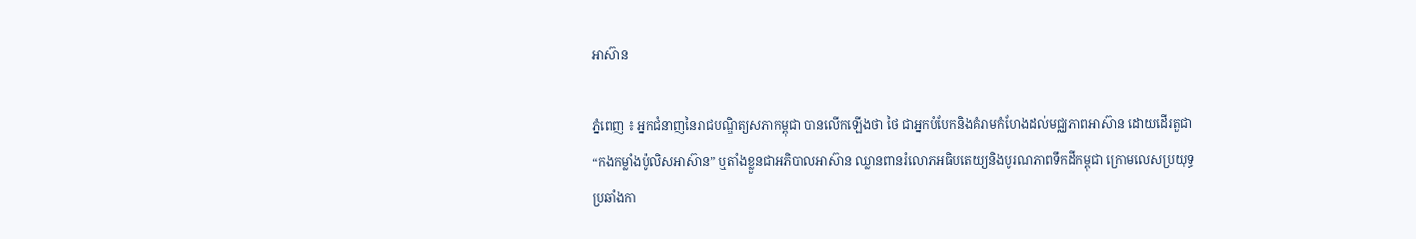អាស៊ាន

ភ្នំពេញ ៖ អ្នកជំនាញនៃរាជបណ្ឌិត្យសភាកម្ពុជា បានលើកឡើងថា ថៃ ជាអ្នកបំបែកនិងគំរាមកំហែងដល់មជ្ឈភាពអាស៊ាន ដោយដើរតួជា “កងកម្លាំងប៉ូលិសអាស៊ាន” ឬតាំងខ្លួនជាអភិបាលអាស៊ាន ឈ្លានពានរំលោភអធិបតេយ្យនិងបូរណភាពទឹកដីកម្ពុជា ក្រោមលេសប្រយុទ្ធប្រឆាំងកា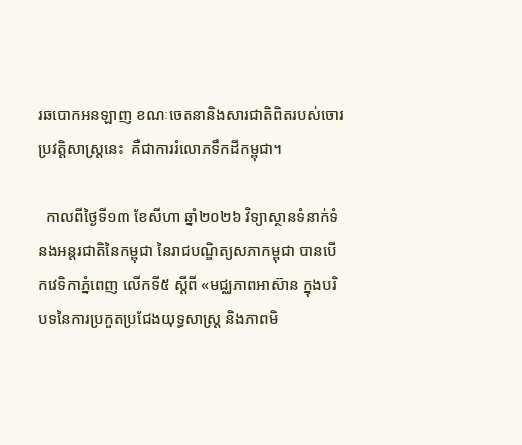រឆបោកអនឡាញ ខណៈចេតនានិងសារជាតិពិតរបស់ចោរប្រវត្តិសាស្ត្រនេះ  គឺជាការរំលោភទឹកដីកម្ពុជា។

  កាលពីថ្ងៃទី១៣ ខែសីហា ឆ្នាំ២០២៦ វិទ្យាស្ថានទំនាក់ទំនងអន្តរជាតិនៃកម្ពុជា នៃរាជបណ្ឌិត្យសភាកម្ពុជា បានបើកវេទិកាភ្នំពេញ លើកទី៥ ស្តីពី «មជ្ឈភាពអាស៊ាន ក្នុងបរិបទនៃការប្រកួតប្រជែងយុទ្ធសាស្ត្រ និងភាពមិ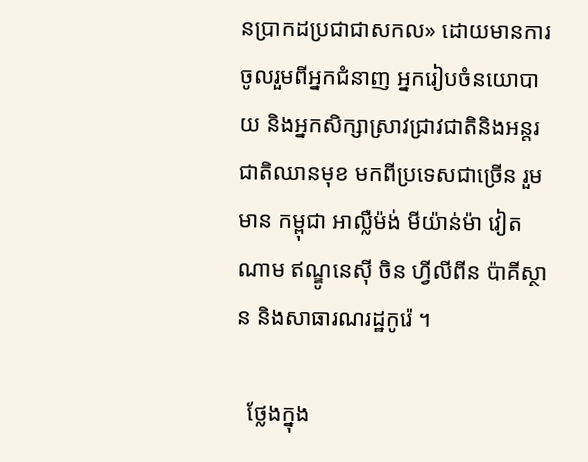នប្រាកដប្រជាជាសកល» ដោយមានការចូលរួមពីអ្នកជំនាញ អ្នករៀបចំនយោបាយ និងអ្នកសិក្សាស្រាវជ្រាវជាតិនិងអន្តរជាតិឈានមុខ មកពីប្រទេសជាច្រើន រួមមាន កម្ពុជា អាល្លឺម៉ង់ មីយ៉ាន់ម៉ា វៀតណាម ឥណ្ឌូនេស៊ី ចិន ហ្វីលីពីន ប៉ាគីស្ថាន និងសាធារណរដ្ឋកូរ៉េ ។

  ថ្លែងក្នុង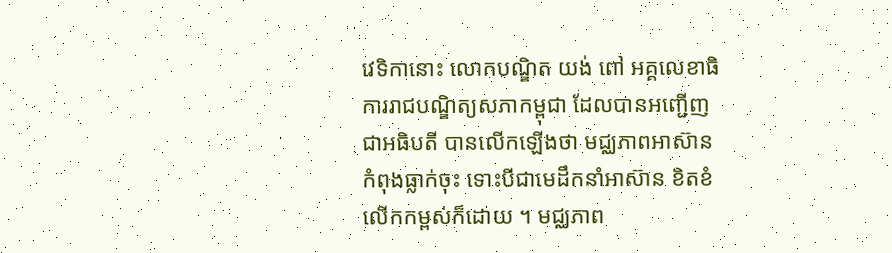វេទិកានោះ លោកបណ្ឌិត យង់ ពៅ អគ្គលេខាធិការរាជបណ្ឌិត្យសភាកម្ពុជា ដែលបានអញ្ជើញជាអធិបតី បានលើកឡើងថា មជ្ឈភាពអាស៊ាន កំពុងធ្លាក់ចុះ ទោះបីជាមេដឹកនាំអាស៊ាន ខិតខំលើកកម្ពស់ក៏ដោយ ។ មជ្ឈភាព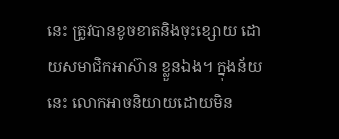នេះ ត្រូវបានខូចខាតនិងចុះខ្សោយ ដោយសមាជិកអាស៊ាន ខ្លួនឯង។ ក្នុងន័យនេះ លោកអាចនិយាយដោយមិន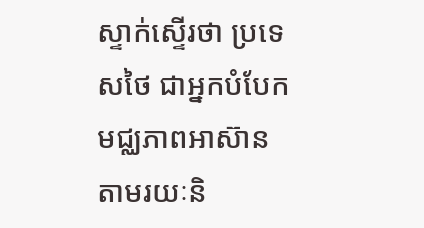ស្ទាក់ស្ទើរថា ប្រទេសថៃ ជាអ្នកបំបែកមជ្ឈភាពអាស៊ាន តាមរយៈនិ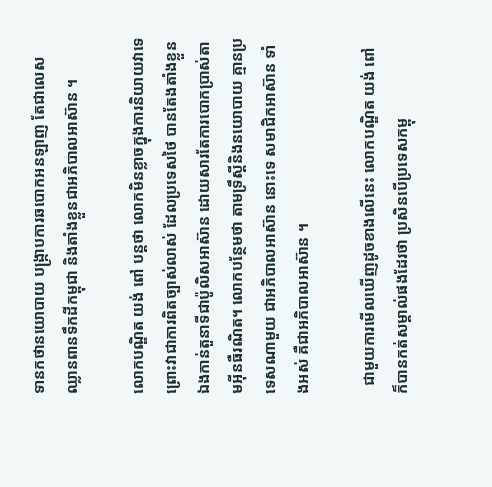ទានកថានយោបាយ បង្ក្រាបការឆបោកអនឡាញ តែជាលេសឈ្លានពានទឹកដីកម្ពុជា និងតាំងខ្លួនជាអភិបាលអាស៊ាន ។

លោកបណ្ឌិត យង់ ពៅ បន្តថា លោកមិនខ្លាចក្នុងការនិយាយវាទេ ព្រោះវាជាការពិតច្បាស់លាស់ ដែលប្រទេសថៃ បានតែងតាំងខ្លួនឯងកាន់តួនាទីជាប៉ូលិសអាស៊ាន ដោយសារតែការបោកប្រាស់តាមអ៊ីនធឺរណិត។ លោកបន្ថែមថា តាមទ្រឹស្តីនិងនយោបាយ គ្មានប្រទេសណាមួយ ជាអភិបាលអាស៊ាន នោះទេ សមាជិកអាស៊ាន ទាំងអស់ គឺជាអភិបាលអាស៊ាន ។

  ជាមួយការមើលឃើញដូចខាងលើនេះ លោកបណ្ឌិត យង់ ពៅ ក៏បានកត់សម្គាល់ផងដែរថា ប្រសិនបើប្រទេសកម្ពុ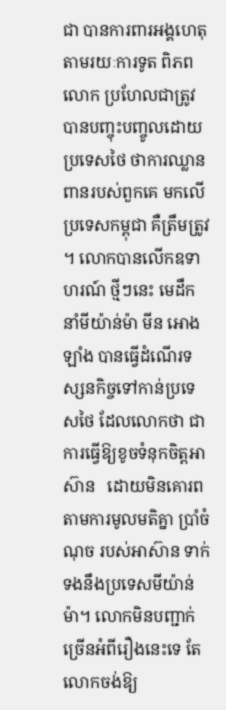ជា បានការពារអង្គហេតុ តាមរយៈការទូត ពិភពលោក ប្រហែលជាត្រូវបានបញ្ចុះបញ្ចូលដោយប្រទេសថៃ ថាការឈ្លានពានរបស់ពួកគេ មកលើប្រទេសកម្ពុជា គឺត្រឹមត្រូវ ។ លោកបានលើកឧទាហរណ៍ ថ្មីៗនេះ មេដឹកនាំមីយ៉ាន់ម៉ា មីន អោងឡាំង បានធ្វើដំណើរទស្សនកិច្ចទៅកាន់ប្រទេសថៃ ដែលលោកថា ជាការធ្វើឱ្យខូចទំនុកចិត្តអាស៊ាន   ដោយមិនគោរពតាមការមូលមតិគ្នា ប្រាំចំណុច របស់អាស៊ាន ទាក់ទងនឹងប្រទេសមីយ៉ាន់ម៉ា។ លោកមិនបញ្ជាក់ច្រើនអំពីរឿងនេះទេ តែលោកចង់ឱ្យ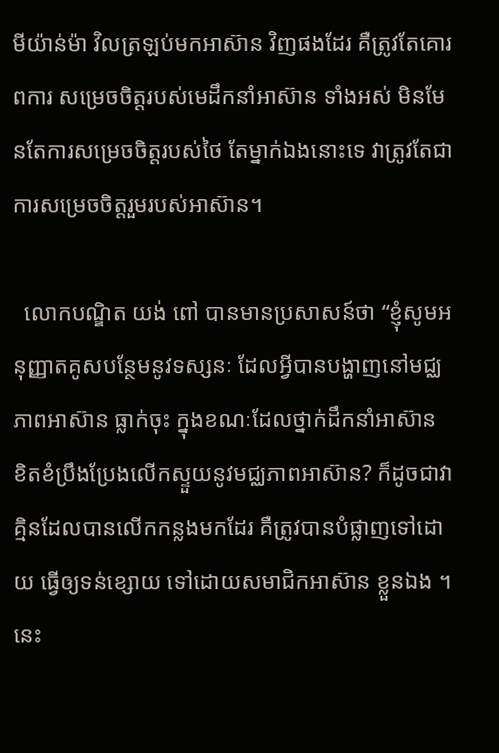មីយ៉ាន់ម៉ា វិលត្រឡប់មកអាស៊ាន វិញផងដែរ គឺត្រូវតែគោរពការ សម្រេចចិត្តរបស់មេដឹកនាំអាស៊ាន ទាំងអស់ មិនមែនតែការសម្រេចចិត្តរបស់ថៃ តែម្នាក់ឯងនោះទេ វាត្រូវតែជាការសម្រេចចិត្តរួមរបស់អាស៊ាន។

  លោកបណ្ឌិត យង់ ពៅ បានមានប្រសាសន៍ថា “ខ្ញុំសូមអនុញ្ញាតគូសបន្ថែមនូវទស្សនៈ ដែលអ្វីបានបង្ហាញនៅមជ្ឈភាពអាស៊ាន ធ្លាក់ចុះ ក្នុងខណៈដែលថ្នាក់ដឹកនាំអាស៊ាន ខិតខំប្រឹងប្រែងលើកស្ទួយនូវមជ្ឈភាពអាស៊ាន? ក៏ដូចជាវាគ្មិនដែលបានលើកកន្លងមកដែរ គឺត្រូវបានបំផ្លាញទៅដោយ ធ្វើឲ្យទន់ខ្សោយ ទៅដោយសមាជិកអាស៊ាន ខ្លួនឯង ។ នេះ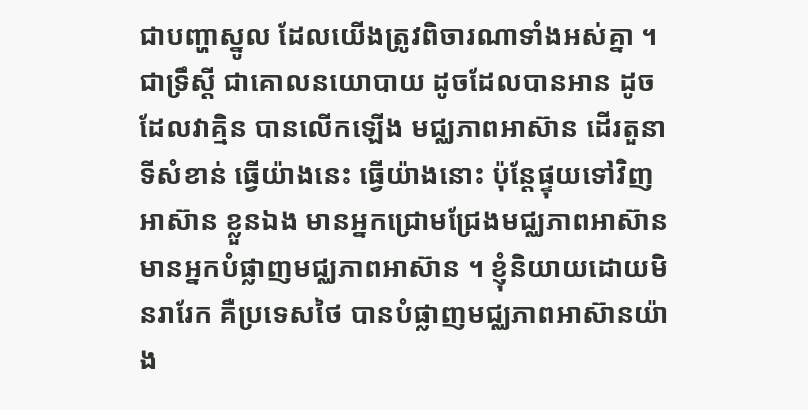ជាបញ្ហាស្នូល ដែលយើងត្រូវពិចារណាទាំងអស់គ្នា ។ ជាទ្រឹស្ដី ជាគោលនយោបាយ ដូចដែលបានអាន ដូចដែលវាគ្មិន បានលើកឡើង មជ្ឈភាពអាស៊ាន ដើរតួនាទីសំខាន់ ធ្វើយ៉ាងនេះ ធ្វើយ៉ាងនោះ ប៉ុន្តែផ្ទុយទៅវិញ អាស៊ាន ខ្លួនឯង មានអ្នកជ្រោមជ្រែងមជ្ឈភាពអាស៊ាន មានអ្នកបំផ្លាញមជ្ឈភាពអាស៊ាន ។ ខ្ញុំនិយាយដោយមិនរារែក គឺប្រទេសថៃ បានបំផ្លាញមជ្ឈភាពអាស៊ានយ៉ាង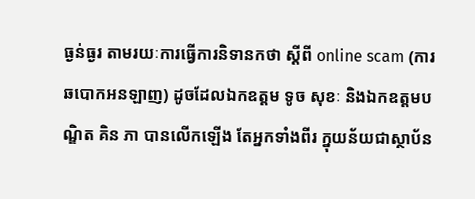ធ្ងន់ធ្ងរ តាមរយៈការធ្វើការនិទានកថា ស្ដីពី online scam (ការឆបោកអនឡាញ) ដូចដែលឯកឧត្ដម ទូច សុខៈ និងឯកឧត្ដមបណ្ឌិត គិន ភា បានលើកឡើង តែអ្នកទាំងពីរ ក្នុយន័យជាស្ថាប័ន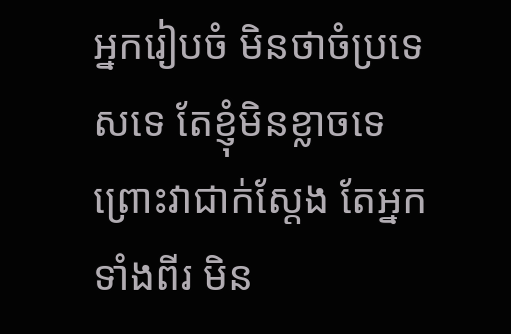អ្នករៀបចំ មិនថាចំប្រទេសទេ តែខ្ញុំមិនខ្លាចទេ ព្រោះវាជាក់ស្ដែង តែអ្នកទាំងពីរ មិន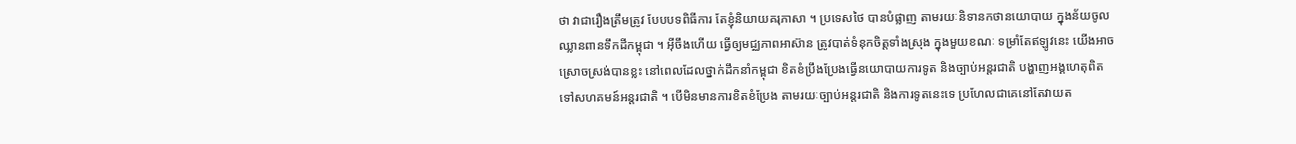ថា វាជារឿងត្រឹមត្រូវ បែបបទពិធីការ តែខ្ញុំនិយាយគរុភាសា ។ ប្រទេសថៃ បានបំផ្លាញ តាមរយៈនិទានកថានយោបាយ ក្នុងន័យចូលឈ្លានពានទឹកដីកម្ពុជា ។ អ៊ីចឹងហើយ ធ្វើឲ្យមជ្ឈភាពអាស៊ាន ត្រូវបាត់ទំនុកចិត្តទាំងស្រុង ក្នុងមួយខណៈ ទម្រាំតែឥឡូវនេះ យើងអាចស្រោចស្រង់បានខ្លះ នៅពេលដែលថ្នាក់ដឹកនាំកម្ពុជា ខិតខំប្រឹងប្រែងធ្វើនយោបាយការទូត និងច្បាប់អន្តរជាតិ បង្ហាញអង្គហេតុពិត ទៅសហគមន៍អន្តរជាតិ ។ បើមិនមានការខិតខំប្រែង តាមរយៈច្បាប់អន្តរជាតិ និងការទូតនេះទេ ប្រហែលជាគេនៅតែវាយត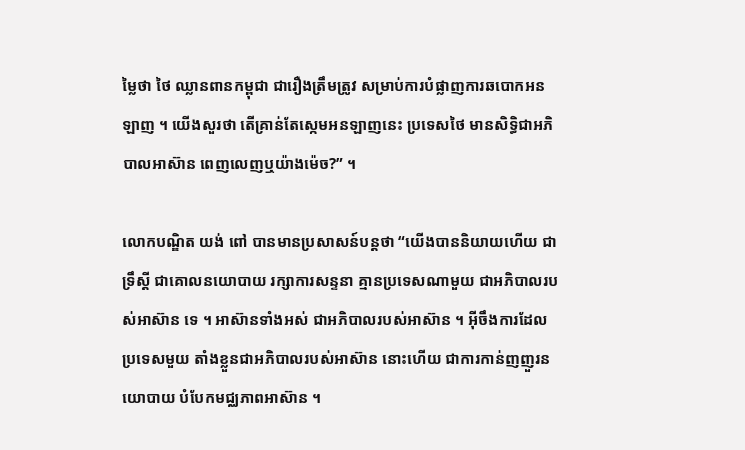ម្លៃថា ថៃ ឈ្លានពានកម្ពុជា ជារឿងត្រឹមត្រូវ សម្រាប់ការបំផ្លាញការឆបោកអនឡាញ ។ យើងសួរថា តើគ្រាន់តែស្កេមអនឡាញនេះ ប្រទេសថៃ មានសិទ្ធិជាអភិបាលអាស៊ាន ពេញលេញឬយ៉ាងម៉េច?” ។

លោកបណ្ឌិត យង់ ពៅ បានមានប្រសាសន៍បន្តថា “យើងបាននិយាយហើយ ជាទ្រឹស្ដី ជាគោលនយោបាយ រក្សាការសន្ទនា គ្មានប្រទេសណាមួយ ជាអភិបាលរបស់អាស៊ាន ទេ ។ អាស៊ានទាំងអស់ ជាអភិបាលរបស់អាស៊ាន ។ អ៊ីចឹងការដែលប្រទេសមួយ តាំងខ្លួនជាអភិបាលរបស់អាស៊ាន នោះហើយ ជាការកាន់ញញួរនយោបាយ បំបែកមជ្ឈភាពអាស៊ាន ។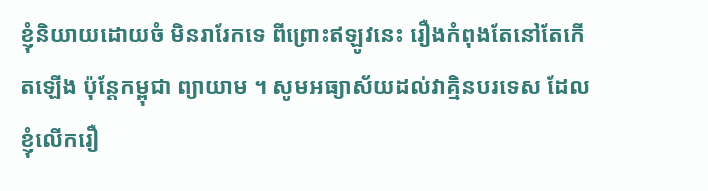ខ្ញុំនិយាយដោយចំ មិនរារែកទេ ពីព្រោះឥឡូវនេះ រឿងកំពុងតែនៅតែកើតឡើង ប៉ុន្តែកម្ពុជា ព្យាយាម ។ សូមអធ្យាស័យដល់វាគ្មិនបរទេស ដែលខ្ញុំលើករឿ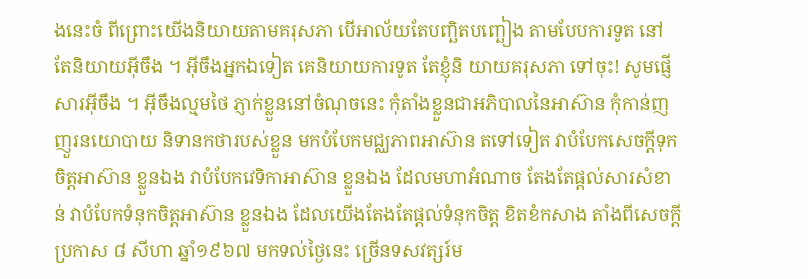ងនេះចំ ពីព្រោះយើងនិយាយតាមគរុសភា បើអាល័យតែបញ្ឆិតបញ្ឆៀង តាមបែបការទូត នៅតែនិយាយអ៊ីចឹង ។ អ៊ីចឹងអ្នកឯទៀត គេនិយាយការទូត តែខ្ញុំនិ យាយគរុសភា ទៅចុះ! សូមផ្ញើសារអ៊ីចឹង ។ អ៊ីចឹងល្មមថៃ ភ្ញាក់ខ្លួននៅចំណុចនេះ កុំតាំងខ្លួនជាអភិបាលនៃអាស៊ាន កុំកាន់ញញួរនយោបាយ និទានកថារបស់ខ្លួន មកបំបែកមជ្ឈភាពអាស៊ាន តទៅទៀត វាបំបែកសេចក្ដីទុកចិត្តអាស៊ាន ខ្លួនឯង វាបំបែកវេទិកាអាស៊ាន ខ្លួនឯង ដែលមហាអំណាច តែងតែផ្ដល់សារសំខាន់ វាបំបែកទំនុកចិត្តអាស៊ាន ខ្លួនឯង ដែលយើងតែងតែផ្ដល់ទំនុកចិត្ត ខិតខំកសាង តាំងពីសេចក្ដីប្រកាស ៨ សីហា ឆ្នាំ១៩៦៧ មកទល់ថ្ងៃនេះ ច្រើនទសវត្សរ៍ម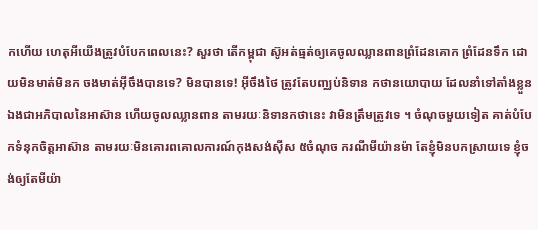កហើយ ហេតុអីយើងត្រូវបំបែកពេលនេះ? សួរថា តើកម្ពុជា ស៊ូអត់ធ្មត់ឲ្យគេចូលឈ្លានពានព្រំដែនគោក ព្រំដែនទឹក ដោយមិនមាត់មិនក ចងមាត់អ៊ីចឹងបានទេ? មិនបានទេ! អ៊ីចឹងថៃ ត្រូវតែបញ្ឈប់និទាន កថានយោបាយ ដែលនាំទៅតាំងខ្លួនឯងជាអភិបាលនៃអាស៊ាន ហើយចូលឈ្លានពាន តាមរយៈនិទានកថានេះ វាមិនត្រឹមត្រូវទេ ។ ចំណុចមួយទៀត គាត់បំបែកទំនុកចិត្តអាស៊ាន តាមរយៈមិនគោរពគោលការណ៍កុងសង់ស៊ីស ៥ចំណុច ករណីមីយ៉ានម៉ា តែខ្ញុំមិនបកស្រាយទេ ខ្ញុំចង់ឲ្យតែមីយ៉ា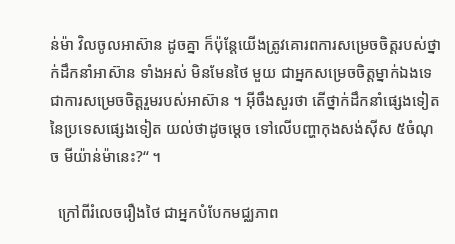ន់ម៉ា វិលចូលអាស៊ាន ដូចគ្នា ក៏ប៉ុន្តែយើងត្រូវគោរពការសម្រេចចិត្តរបស់ថ្នាក់ដឹកនាំអាស៊ាន ទាំងអស់ មិនមែនថៃ មួយ ជាអ្នកសម្រេចចិត្តម្នាក់ឯងទេ ជាការសម្រេចចិត្តរួមរបស់អាស៊ាន ។ អ៊ីចឹងសួរថា តើថ្នាក់ដឹកនាំផ្សេងទៀត នៃប្រទេសផ្សេងទៀត យល់ថាដូចម្ដេច ទៅលើបញ្ហាកុងសង់ស៊ីស ៥ចំណុច មីយ៉ាន់ម៉ានេះ?“ ។

  ក្រៅពីរំលេចរឿងថៃ ជាអ្នកបំបែកមជ្ឈភាព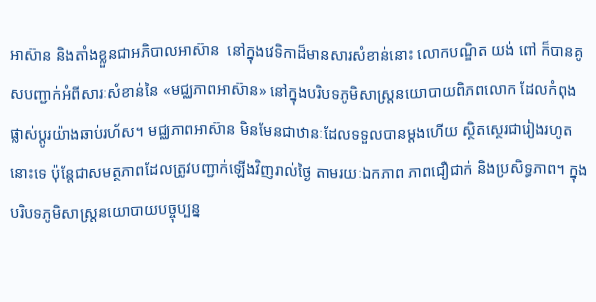អាស៊ាន និងតាំងខ្លួនជាអភិបាលអាស៊ាន  នៅក្នុងវេទិកាដ៏មានសារសំខាន់នោះ លោកបណ្ឌិត យង់ ពៅ ក៏បានគូសបញ្ជាក់អំពីសារៈសំខាន់នៃ «មជ្ឈភាពអាស៊ាន» នៅក្នុងបរិបទភូមិសាស្ត្រនយោបាយពិភពលោក ដែលកំពុងផ្លាស់ប្តូរយ៉ាងឆាប់រហ័ស។ មជ្ឈភាពអាស៊ាន មិនមែនជាឋានៈដែលទទួលបានម្តងហើយ ស្ថិតស្ថេរជារៀងរហូតនោះទេ ប៉ុន្តែជាសមត្ថភាពដែលត្រូវបញ្ជាក់ឡើងវិញរាល់ថ្ងៃ តាមរយៈឯកភាព ភាពជឿជាក់ និងប្រសិទ្ធភាព។ ក្នុងបរិបទភូមិសាស្ត្រនយោបាយបច្ចុប្បន្ន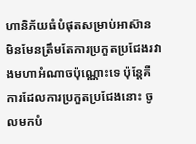ហានិភ័យធំបំផុតសម្រាប់អាស៊ាន មិនមែនត្រឹមតែការប្រកួតប្រជែងរវាងមហាអំណាចប៉ុណ្ណោះទេ ប៉ុន្តែគឺការដែលការប្រកួតប្រជែងនោះ ចូលមកបំ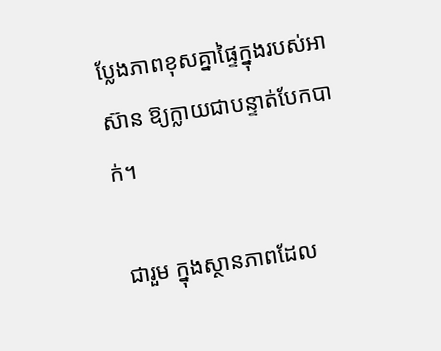ប្លែងភាពខុសគ្នាផ្ទៃក្នុងរបស់អាស៊ាន ឱ្យក្លាយជាបន្ទាត់បែកបាក់។

 ជារួម ក្នុងស្ថានភាពដែល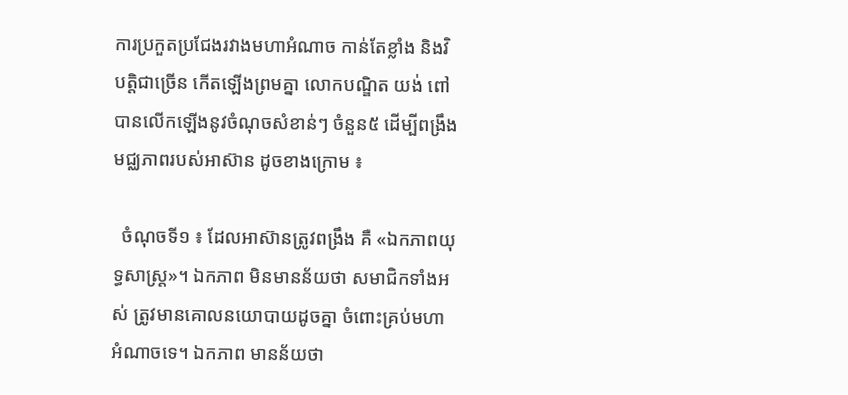ការប្រកួតប្រជែងរវាងមហាអំណាច កាន់តែខ្លាំង និងវិបត្តិជាច្រើន កើតឡើងព្រមគ្នា លោកបណ្ឌិត យង់ ពៅ បានលើកឡើងនូវចំណុចសំខាន់ៗ ចំនួន៥ ដើម្បីពង្រឹងមជ្ឈភាពរបស់អាស៊ាន ដូចខាងក្រោម ៖

  ចំណុចទី១ ៖ ដែលអាស៊ានត្រូវពង្រឹង គឺ «ឯកភាពយុទ្ធសាស្ត្រ»។ ឯកភាព មិនមានន័យថា សមាជិកទាំងអស់ ត្រូវមានគោលនយោបាយដូចគ្នា ចំពោះគ្រប់មហាអំណាចទេ។ ឯកភាព មានន័យថា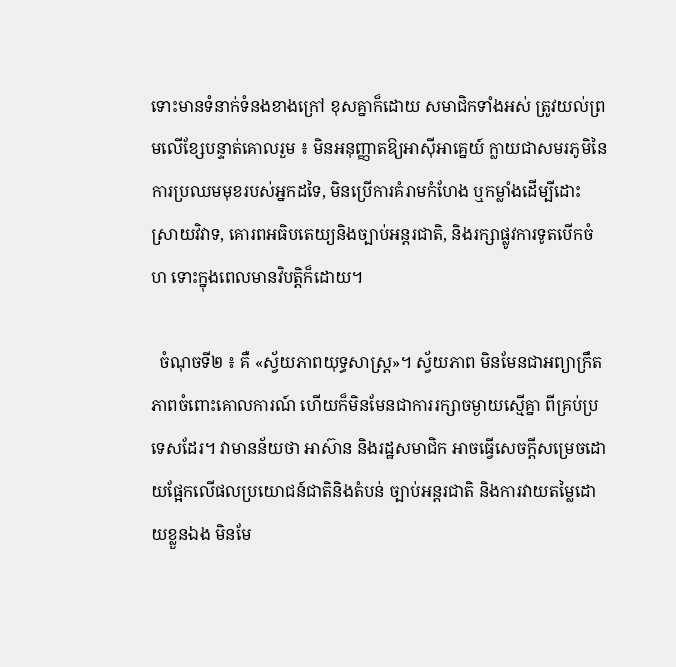ទោះមានទំនាក់ទំនងខាងក្រៅ ខុសគ្នាក៏ដោយ សមាជិកទាំងអស់ ត្រូវយល់ព្រមលើខ្សែបន្ទាត់គោលរួម ៖ មិនអនុញ្ញាតឱ្យអាស៊ីអាគ្នេយ៍ ក្លាយជាសមរភូមិនៃការប្រឈមមុខរបស់អ្នកដទៃ, មិនប្រើការគំរាមកំហែង ឬកម្លាំងដើម្បីដោះស្រាយវិវាទ, គោរពអធិបតេយ្យនិងច្បាប់អន្តរជាតិ, និងរក្សាផ្លូវការទូតបើកចំហ ទោះក្នុងពេលមានវិបត្តិក៏ដោយ។

  ចំណុចទី២ ៖ គឺ «ស្វ័យភាពយុទ្ធសាស្ត្រ»។ ស្វ័យភាព មិនមែនជាអព្យាក្រឹតភាពចំពោះគោលការណ៍ ហើយក៏មិនមែនជាការរក្សាចម្ងាយស្មើគ្នា ពីគ្រប់ប្រទេសដែរ។ វាមានន័យថា អាស៊ាន និងរដ្ឋសមាជិក អាចធ្វើសេចក្តីសម្រេចដោយផ្អែកលើផលប្រយោជន៍ជាតិនិងតំបន់ ច្បាប់អន្តរជាតិ និងការវាយតម្លៃដោយខ្លួនឯង មិនមែ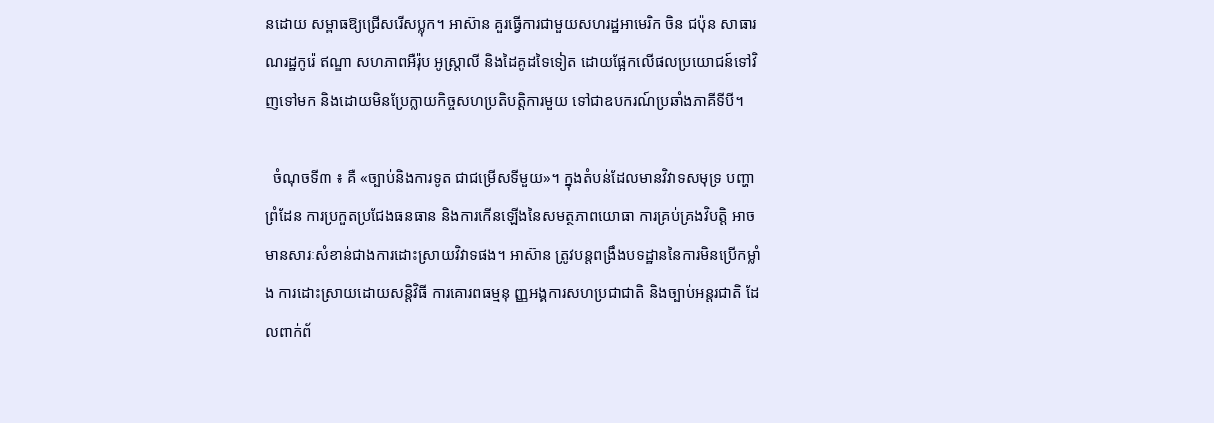នដោយ សម្ពាធឱ្យជ្រើសរើសប្លុក។ អាស៊ាន គួរធ្វើការជាមួយសហរដ្ឋអាមេរិក ចិន ជប៉ុន សាធារណរដ្ឋកូរ៉េ ឥណ្ឌា សហភាពអឺរ៉ុប អូស្ត្រាលី និងដៃគូដទៃទៀត ដោយផ្អែកលើផលប្រយោជន៍ទៅវិញទៅមក និងដោយមិនប្រែក្លាយកិច្ចសហប្រតិបត្តិការមួយ ទៅជាឧបករណ៍ប្រឆាំងភាគីទីបី។

  ចំណុចទី៣ ៖ គឺ «ច្បាប់និងការទូត ជាជម្រើសទីមួយ»។ ក្នុងតំបន់ដែលមានវិវាទសមុទ្រ បញ្ហាព្រំដែន ការប្រកួតប្រជែងធនធាន និងការកើនឡើងនៃសមត្ថភាពយោធា ការគ្រប់គ្រងវិបត្តិ អាចមានសារៈសំខាន់ជាងការដោះស្រាយវិវាទផង។ អាស៊ាន ត្រូវបន្តពង្រឹងបទដ្ឋាននៃការមិនប្រើកម្លាំង ការដោះស្រាយដោយសន្តិវិធី ការគោរពធម្មនុ ញ្ញអង្គការសហប្រជាជាតិ និងច្បាប់អន្តរជាតិ ដែលពាក់ព័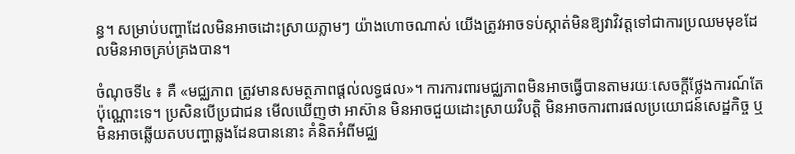ន្ធ។ សម្រាប់បញ្ហាដែលមិនអាចដោះស្រាយភ្លាមៗ យ៉ាងហោចណាស់ យើងត្រូវអាចទប់ស្កាត់មិនឱ្យវាវិវត្តទៅជាការប្រឈមមុខដែលមិនអាចគ្រប់គ្រងបាន។

ចំណុចទី៤ ៖ គឺ «មជ្ឈភាព ត្រូវមានសមត្ថភាពផ្តល់លទ្ធផល»។ ការការពារមជ្ឈភាពមិនអាចធ្វើបានតាមរយៈសេចក្តីថ្លែងការណ៍តែប៉ុណ្ណោះទេ។ ប្រសិនបើប្រជាជន មើលឃើញថា អាស៊ាន មិនអាចជួយដោះស្រាយវិបត្តិ មិនអាចការពារផលប្រយោជន៍សេដ្ឋកិច្ច ឬមិនអាចឆ្លើយតបបញ្ហាឆ្លងដែនបាននោះ គំនិតអំពីមជ្ឈ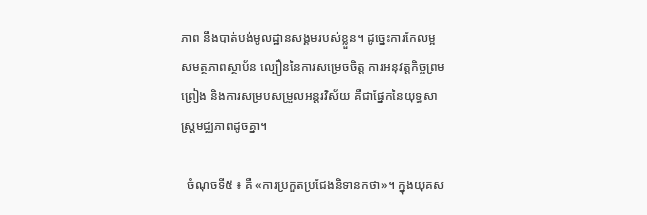ភាព នឹងបាត់បង់មូលដ្ឋានសង្គមរបស់ខ្លួន។ ដូច្នេះការកែលម្អសមត្ថភាពស្ថាប័ន ល្បឿននៃការសម្រេចចិត្ត ការអនុវត្តកិច្ចព្រមព្រៀង និងការសម្របសម្រួលអន្តរវិស័យ គឺជាផ្នែកនៃយុទ្ធសាស្ត្រមជ្ឈភាពដូចគ្នា។

  ចំណុចទី៥ ៖ គឺ «ការប្រកួតប្រជែងនិទានកថា»។ ក្នុងយុគស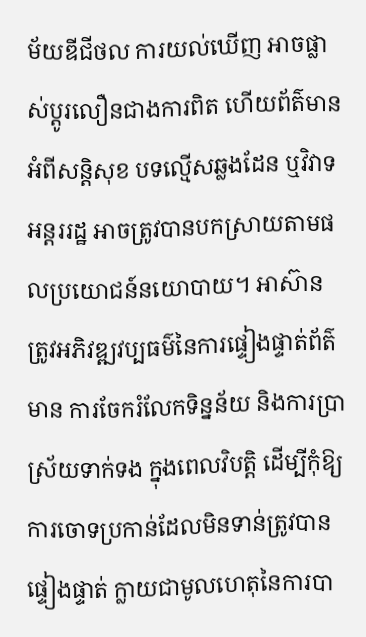ម័យឌីជីថល ការយល់ឃើញ អាចផ្លាស់ប្តូរលឿនជាងការពិត ហើយព័ត៌មានអំពីសន្តិសុខ បទល្មើសឆ្លងដែន ឬវិវាទអន្តររដ្ឋ អាចត្រូវបានបកស្រាយតាមផលប្រយោជន៍នយោបាយ។ អាស៊ាន ត្រូវអភិវឌ្ឍវប្បធម៌នៃការផ្ទៀងផ្ទាត់ព័ត៌មាន ការចែករំលែកទិន្នន័យ និងការប្រាស្រ័យទាក់ទង ក្នុងពេលវិបត្តិ ដើម្បីកុំឱ្យការចោទប្រកាន់ដែលមិនទាន់ត្រូវបានផ្ទៀងផ្ទាត់ ក្លាយជាមូលហេតុនៃការបា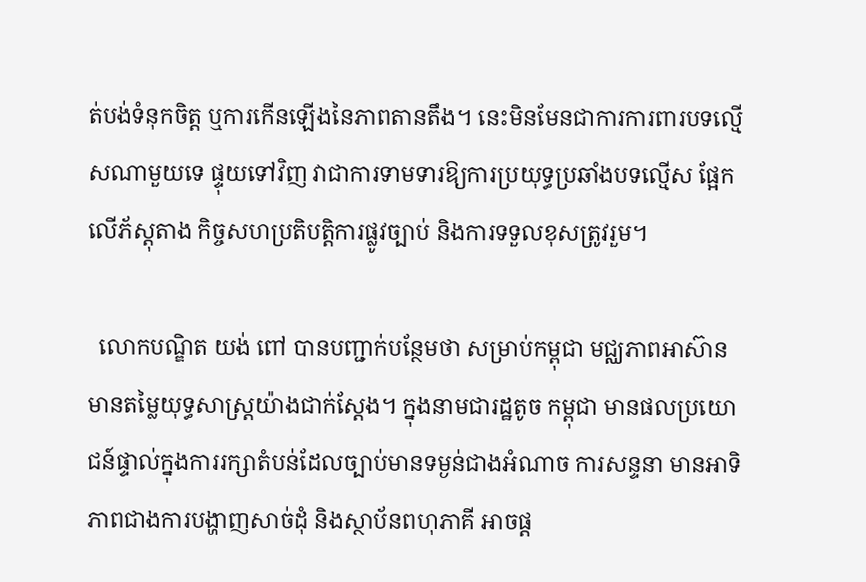ត់បង់ទំនុកចិត្ត ឬការកើនឡើងនៃភាពតានតឹង។ នេះមិនមែនជាការការពារបទល្មើសណាមួយទេ ផ្ទុយទៅវិញ វាជាការទាមទារឱ្យការប្រយុទ្ធប្រឆាំងបទល្មើស ផ្អែកលើភ័ស្តុតាង កិច្ចសហប្រតិបត្តិការផ្លូវច្បាប់ និងការទទួលខុសត្រូវរួម។

  លោកបណ្ឌិត យង់ ពៅ បានបញ្ជាក់បន្ថែមថា សម្រាប់កម្ពុជា មជ្ឈភាពអាស៊ាន មានតម្លៃយុទ្ធសាស្ត្រយ៉ាងជាក់ស្តែង។ ក្នុងនាមជារដ្ឋតូច កម្ពុជា មានផលប្រយោជន៍ផ្ទាល់ក្នុងការរក្សាតំបន់ដែលច្បាប់មានទម្ងន់ជាងអំណាច ការសន្ទនា មានអាទិភាពជាងការបង្ហាញសាច់ដុំ និងស្ថាប័នពហុភាគី អាចផ្ត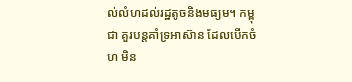ល់លំហដល់រដ្ឋតូចនិងមធ្យម។ កម្ពុជា គួរបន្តគាំទ្រអាស៊ាន ដែលបើកចំហ មិន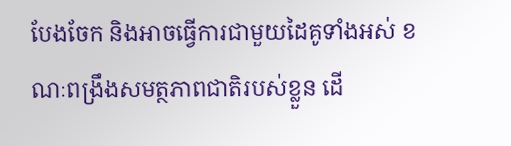បែងចែក និងអាចធ្វើការជាមួយដៃគូទាំងអស់ ខណៈពង្រឹងសមត្ថភាពជាតិរបស់ខ្លួន ដើ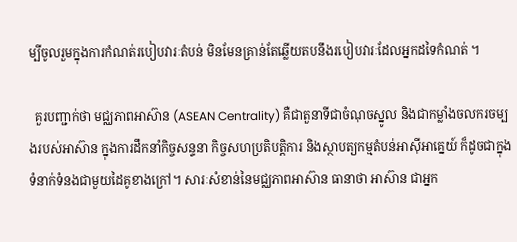ម្បីចូលរួមក្នុងការកំណត់របៀបវារៈតំបន់ មិនមែនគ្រាន់តែឆ្លើយតបនឹងរបៀបវារៈដែលអ្នកដទៃកំណត់ ។

  គួរបញ្ជាក់ថា មជ្ឈភាពអាស៊ាន (ASEAN Centrality) គឺជាតួនាទីជាចំណុចស្នូល និងជាកម្លាំងចលករចម្បងរបស់អាស៊ាន ក្នុងការដឹកនាំកិច្ចសន្ទនា កិច្ចសហប្រតិបត្តិការ និងស្ថាបត្យកម្មតំបន់អាស៊ីអាគ្នេយ៍ ក៏ដូចជាក្នុងទំនាក់ទំនងជាមួយដៃគូខាងក្រៅ។ សារៈសំខាន់នៃមជ្ឈភាពអាស៊ាន ធានាថា អាស៊ាន ជាអ្នក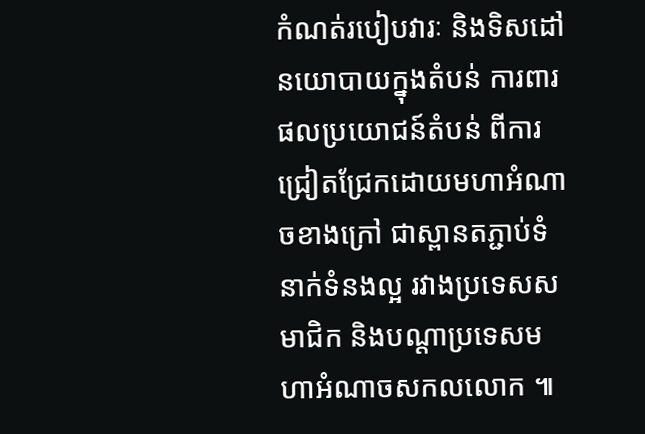កំណត់របៀបវារៈ និងទិសដៅនយោបាយក្នុងតំបន់ ការពារផលប្រយោជន៍តំបន់ ពីការជ្រៀតជ្រែកដោយមហាអំណាចខាងក្រៅ ជាស្ពានតភ្ជាប់ទំនាក់ទំនងល្អ រវាងប្រទេសសមាជិក និងបណ្តាប្រទេសមហាអំណាចសកលលោក ៕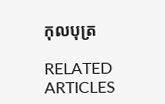កុលបុត្រ

RELATED ARTICLES